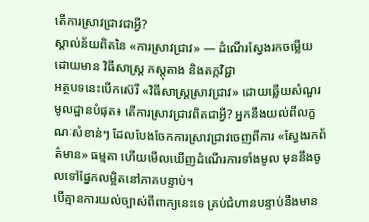តើការស្រាវជ្រាវជាអ្វី?
ស្គាល់ន័យពិតនៃ «ការស្រាវជ្រាវ» — ដំណើរស្វែងរកចម្លើយ ដោយមាន វិធីសាស្ត្រ ភស្តុតាង និងតក្កវិជ្ជា
អត្ថបទនេះបើកស៊េរី «វិធីសាស្ត្រស្រាវជ្រាវ» ដោយឆ្លើយសំណួរមូលដ្ឋានបំផុត៖ តើការស្រាវជ្រាវពិតជាអ្វី? អ្នកនឹងយល់ពីលក្ខណៈសំខាន់ៗ ដែលបែងចែកការស្រាវជ្រាវចេញពីការ «ស្វែងរកព័ត៌មាន» ធម្មតា ហើយមើលឃើញដំណើរការទាំងមូល មុននឹងចូលទៅផ្នែកលម្អិតនៅភាគបន្ទាប់។
បើគ្មានការយល់ច្បាស់ពីពាក្យនេះទេ គ្រប់ជំហានបន្ទាប់នឹងមាន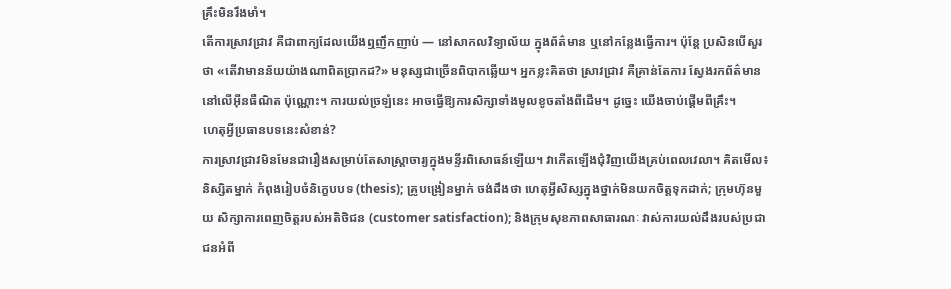គ្រឹះមិនរឹងមាំ។
តើការស្រាវជ្រាវ គឺជាពាក្យដែលយើងឮញឹកញាប់ — នៅសាកលវិទ្យាល័យ ក្នុងព័ត៌មាន ឬនៅកន្លែងធ្វើការ។ ប៉ុន្តែ ប្រសិនបើសួរថា «តើវាមានន័យយ៉ាងណាពិតប្រាកដ?» មនុស្សជាច្រើនពិបាកឆ្លើយ។ អ្នកខ្លះគិតថា ស្រាវជ្រាវ គឺគ្រាន់តែការ ស្វែងរកព័ត៌មាននៅលើអ៊ីនធឺណិត ប៉ុណ្ណោះ។ ការយល់ច្រឡំនេះ អាចធ្វើឱ្យការសិក្សាទាំងមូលខូចតាំងពីដើម។ ដូច្នេះ យើងចាប់ផ្តើមពីគ្រឹះ។
ហេតុអ្វីប្រធានបទនេះសំខាន់?
ការស្រាវជ្រាវមិនមែនជារឿងសម្រាប់តែសាស្ត្រាចារ្យក្នុងមន្ទីរពិសោធន៍ឡើយ។ វាកើតឡើងជុំវិញយើងគ្រប់ពេលវេលា។ គិតមើល៖ និស្សិតម្នាក់ កំពុងរៀបចំនិក្ខេបបទ (thesis); គ្រូបង្រៀនម្នាក់ ចង់ដឹងថា ហេតុអ្វីសិស្សក្នុងថ្នាក់មិនយកចិត្តទុកដាក់; ក្រុមហ៊ុនមួយ សិក្សាការពេញចិត្តរបស់អតិថិជន (customer satisfaction); និងក្រុមសុខភាពសាធារណៈ វាស់ការយល់ដឹងរបស់ប្រជាជនអំពី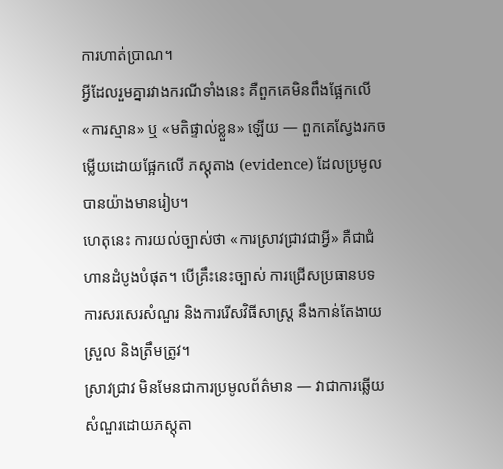ការហាត់ប្រាណ។
អ្វីដែលរួមគ្នារវាងករណីទាំងនេះ គឺពួកគេមិនពឹងផ្អែកលើ «ការស្មាន» ឬ «មតិផ្ទាល់ខ្លួន» ឡើយ — ពួកគេស្វែងរកចម្លើយដោយផ្អែកលើ ភស្តុតាង (evidence) ដែលប្រមូលបានយ៉ាងមានរៀប។
ហេតុនេះ ការយល់ច្បាស់ថា «ការស្រាវជ្រាវជាអ្វី» គឺជាជំហានដំបូងបំផុត។ បើគ្រឹះនេះច្បាស់ ការជ្រើសប្រធានបទ ការសរសេរសំណួរ និងការរើសវិធីសាស្ត្រ នឹងកាន់តែងាយស្រួល និងត្រឹមត្រូវ។
ស្រាវជ្រាវ មិនមែនជាការប្រមូលព័ត៌មាន — វាជាការឆ្លើយសំណួរដោយភស្តុតា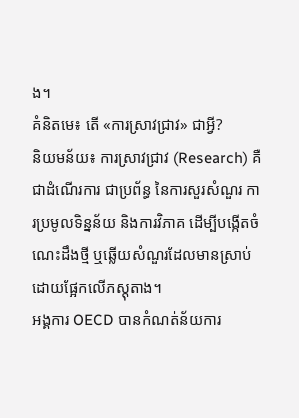ង។
គំនិតមេ៖ តើ «ការស្រាវជ្រាវ» ជាអ្វី?
និយមន័យ៖ ការស្រាវជ្រាវ (Research) គឺជាដំណើរការ ជាប្រព័ន្ធ នៃការសួរសំណួរ ការប្រមូលទិន្នន័យ និងការវិភាគ ដើម្បីបង្កើតចំណេះដឹងថ្មី ឬឆ្លើយសំណួរដែលមានស្រាប់ ដោយផ្អែកលើភស្តុតាង។
អង្គការ OECD បានកំណត់ន័យការ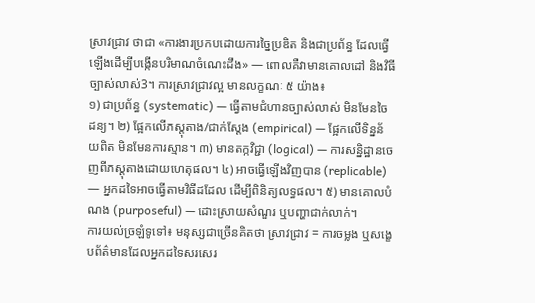ស្រាវជ្រាវ ថាជា «ការងារប្រកបដោយការច្នៃប្រឌិត និងជាប្រព័ន្ធ ដែលធ្វើឡើងដើម្បីបង្កើនបរិមាណចំណេះដឹង» — ពោលគឺវាមានគោលដៅ និងវិធីច្បាស់លាស់3។ ការស្រាវជ្រាវល្អ មានលក្ខណៈ ៥ យ៉ាង៖
១) ជាប្រព័ន្ធ (systematic) — ធ្វើតាមជំហានច្បាស់លាស់ មិនមែនចៃដន្យ។ ២) ផ្អែកលើភស្តុតាង/ជាក់ស្តែង (empirical) — ផ្អែកលើទិន្នន័យពិត មិនមែនការស្មាន។ ៣) មានតក្កវិជ្ជា (logical) — ការសន្និដ្ឋានចេញពីភស្តុតាងដោយហេតុផល។ ៤) អាចធ្វើឡើងវិញបាន (replicable) — អ្នកដទៃអាចធ្វើតាមវិធីដដែល ដើម្បីពិនិត្យលទ្ធផល។ ៥) មានគោលបំណង (purposeful) — ដោះស្រាយសំណួរ ឬបញ្ហាជាក់លាក់។
ការយល់ច្រឡំទូទៅ៖ មនុស្សជាច្រើនគិតថា ស្រាវជ្រាវ = ការចម្លង ឬសង្ខេបព័ត៌មានដែលអ្នកដទៃសរសេរ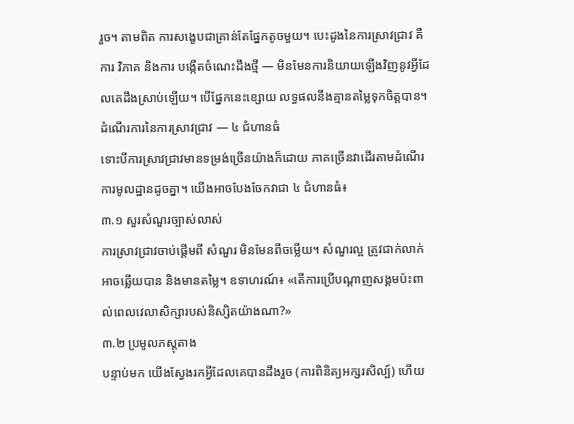រួច។ តាមពិត ការសង្ខេបជាគ្រាន់តែផ្នែកតូចមួយ។ បេះដូងនៃការស្រាវជ្រាវ គឺការ វិភាគ និងការ បង្កើតចំណេះដឹងថ្មី — មិនមែនការនិយាយឡើងវិញនូវអ្វីដែលគេដឹងស្រាប់ឡើយ។ បើផ្នែកនេះខ្សោយ លទ្ធផលនឹងគ្មានតម្លៃទុកចិត្តបាន។
ដំណើរការនៃការស្រាវជ្រាវ — ៤ ជំហានធំ
ទោះបីការស្រាវជ្រាវមានទម្រង់ច្រើនយ៉ាងក៏ដោយ ភាគច្រើនវាដើរតាមដំណើរការមូលដ្ឋានដូចគ្នា។ យើងអាចបែងចែកវាជា ៤ ជំហានធំ៖
៣.១ សួរសំណួរច្បាស់លាស់
ការស្រាវជ្រាវចាប់ផ្តើមពី សំណួរ មិនមែនពីចម្លើយ។ សំណួរល្អ ត្រូវជាក់លាក់ អាចឆ្លើយបាន និងមានតម្លៃ។ ឧទាហរណ៍៖ «តើការប្រើបណ្តាញសង្គមប៉ះពាល់ពេលវេលាសិក្សារបស់និស្សិតយ៉ាងណា?»
៣.២ ប្រមូលភស្តុតាង
បន្ទាប់មក យើងស្វែងរកអ្វីដែលគេបានដឹងរួច (ការពិនិត្យអក្សរសិល្ប៍) ហើយ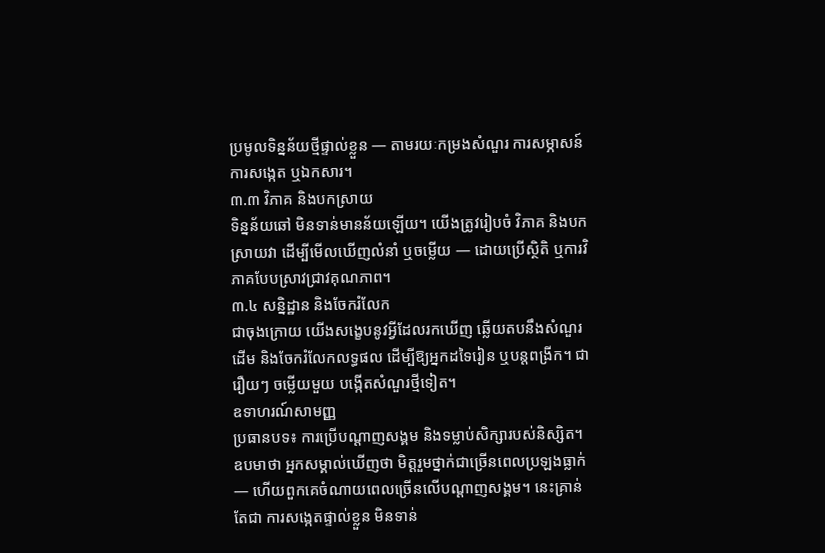ប្រមូលទិន្នន័យថ្មីផ្ទាល់ខ្លួន — តាមរយៈកម្រងសំណួរ ការសម្ភាសន៍ ការសង្កេត ឬឯកសារ។
៣.៣ វិភាគ និងបកស្រាយ
ទិន្នន័យឆៅ មិនទាន់មានន័យឡើយ។ យើងត្រូវរៀបចំ វិភាគ និងបកស្រាយវា ដើម្បីមើលឃើញលំនាំ ឬចម្លើយ — ដោយប្រើស្ថិតិ ឬការវិភាគបែបស្រាវជ្រាវគុណភាព។
៣.៤ សន្និដ្ឋាន និងចែករំលែក
ជាចុងក្រោយ យើងសង្ខេបនូវអ្វីដែលរកឃើញ ឆ្លើយតបនឹងសំណួរដើម និងចែករំលែកលទ្ធផល ដើម្បីឱ្យអ្នកដទៃរៀន ឬបន្តពង្រីក។ ជារឿយៗ ចម្លើយមួយ បង្កើតសំណួរថ្មីទៀត។
ឧទាហរណ៍សាមញ្ញ
ប្រធានបទ៖ ការប្រើបណ្តាញសង្គម និងទម្លាប់សិក្សារបស់និស្សិត។
ឧបមាថា អ្នកសម្គាល់ឃើញថា មិត្តរួមថ្នាក់ជាច្រើនពេលប្រឡងធ្លាក់ — ហើយពួកគេចំណាយពេលច្រើនលើបណ្តាញសង្គម។ នេះគ្រាន់តែជា ការសង្កេតផ្ទាល់ខ្លួន មិនទាន់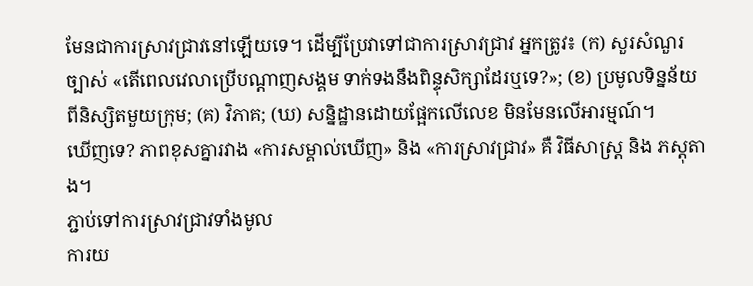មែនជាការស្រាវជ្រាវនៅឡើយទេ។ ដើម្បីប្រែវាទៅជាការស្រាវជ្រាវ អ្នកត្រូវ៖ (ក) សួរសំណួរច្បាស់ «តើពេលវេលាប្រើបណ្តាញសង្គម ទាក់ទងនឹងពិន្ទុសិក្សាដែរឬទេ?»; (ខ) ប្រមូលទិន្នន័យពីនិស្សិតមួយក្រុម; (គ) វិភាគ; (ឃ) សន្និដ្ឋានដោយផ្អែកលើលេខ មិនមែនលើអារម្មណ៍។
ឃើញទេ? ភាពខុសគ្នារវាង «ការសម្គាល់ឃើញ» និង «ការស្រាវជ្រាវ» គឺ វិធីសាស្ត្រ និង ភស្តុតាង។
ភ្ជាប់ទៅការស្រាវជ្រាវទាំងមូល
ការយ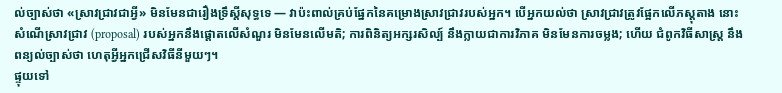ល់ច្បាស់ថា «ស្រាវជ្រាវជាអ្វី» មិនមែនជារឿងទ្រឹស្តីសុទ្ធទេ — វាប៉ះពាល់គ្រប់ផ្នែកនៃគម្រោងស្រាវជ្រាវរបស់អ្នក។ បើអ្នកយល់ថា ស្រាវជ្រាវត្រូវផ្អែកលើភស្តុតាង នោះ សំណើស្រាវជ្រាវ (proposal) របស់អ្នកនឹងផ្តោតលើសំណួរ មិនមែនលើមតិ; ការពិនិត្យអក្សរសិល្ប៍ នឹងក្លាយជាការវិភាគ មិនមែនការចម្លង; ហើយ ជំពូកវិធីសាស្ត្រ នឹងពន្យល់ច្បាស់ថា ហេតុអ្វីអ្នកជ្រើសវិធីនីមួយៗ។
ផ្ទុយទៅ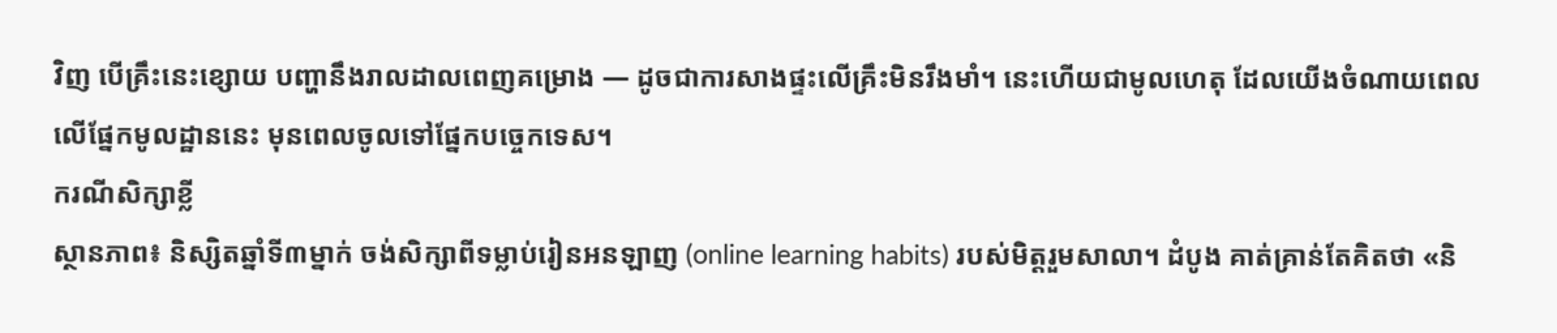វិញ បើគ្រឹះនេះខ្សោយ បញ្ហានឹងរាលដាលពេញគម្រោង — ដូចជាការសាងផ្ទះលើគ្រឹះមិនរឹងមាំ។ នេះហើយជាមូលហេតុ ដែលយើងចំណាយពេលលើផ្នែកមូលដ្ឋាននេះ មុនពេលចូលទៅផ្នែកបច្ចេកទេស។
ករណីសិក្សាខ្លី
ស្ថានភាព៖ និស្សិតឆ្នាំទី៣ម្នាក់ ចង់សិក្សាពីទម្លាប់រៀនអនឡាញ (online learning habits) របស់មិត្តរួមសាលា។ ដំបូង គាត់គ្រាន់តែគិតថា «និ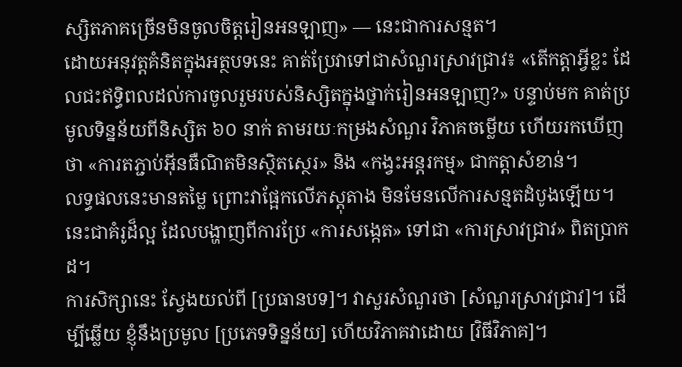ស្សិតភាគច្រើនមិនចូលចិត្តរៀនអនឡាញ» — នេះជាការសន្មត។
ដោយអនុវត្តគំនិតក្នុងអត្ថបទនេះ គាត់ប្រែវាទៅជាសំណួរស្រាវជ្រាវ៖ «តើកត្តាអ្វីខ្លះ ដែលជះឥទ្ធិពលដល់ការចូលរួមរបស់និស្សិតក្នុងថ្នាក់រៀនអនឡាញ?» បន្ទាប់មក គាត់ប្រមូលទិន្នន័យពីនិស្សិត ៦០ នាក់ តាមរយៈកម្រងសំណួរ វិភាគចម្លើយ ហើយរកឃើញថា «ការតភ្ជាប់អ៊ីនធឺណិតមិនស្ថិតស្ថេរ» និង «កង្វះអន្តរកម្ម» ជាកត្តាសំខាន់។
លទ្ធផលនេះមានតម្លៃ ព្រោះវាផ្អែកលើភស្តុតាង មិនមែនលើការសន្មតដំបូងឡើយ។ នេះជាគំរូដ៏ល្អ ដែលបង្ហាញពីការប្រែ «ការសង្កេត» ទៅជា «ការស្រាវជ្រាវ» ពិតប្រាកដ។
ការសិក្សានេះ ស្វែងយល់ពី [ប្រធានបទ]។ វាសួរសំណួរថា [សំណួរស្រាវជ្រាវ]។ ដើម្បីឆ្លើយ ខ្ញុំនឹងប្រមូល [ប្រភេទទិន្នន័យ] ហើយវិភាគវាដោយ [វិធីវិភាគ]។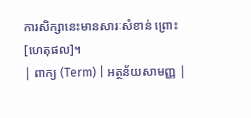ការសិក្សានេះមានសារៈសំខាន់ ព្រោះ [ហេតុផល]។
| ពាក្យ (Term) | អត្ថន័យសាមញ្ញ |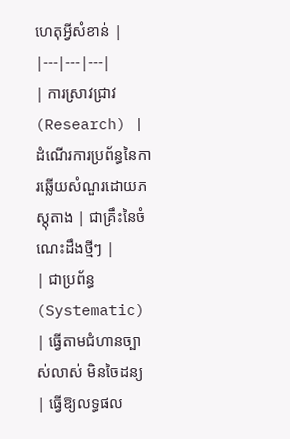ហេតុអ្វីសំខាន់ |
|---|---|---|
| ការស្រាវជ្រាវ (Research) | ដំណើរការប្រព័ន្ធនៃការឆ្លើយសំណួរដោយភស្តុតាង | ជាគ្រឹះនៃចំណេះដឹងថ្មីៗ |
| ជាប្រព័ន្ធ (Systematic) | ធ្វើតាមជំហានច្បាស់លាស់ មិនចៃដន្យ | ធ្វើឱ្យលទ្ធផល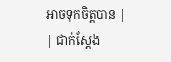អាចទុកចិត្តបាន |
| ជាក់ស្តែង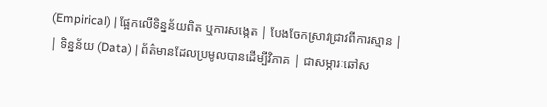(Empirical) | ផ្អែកលើទិន្នន័យពិត ឬការសង្កេត | បែងចែកស្រាវជ្រាវពីការស្មាន |
| ទិន្នន័យ (Data) | ព័ត៌មានដែលប្រមូលបានដើម្បីវិភាគ | ជាសម្ភារៈឆៅស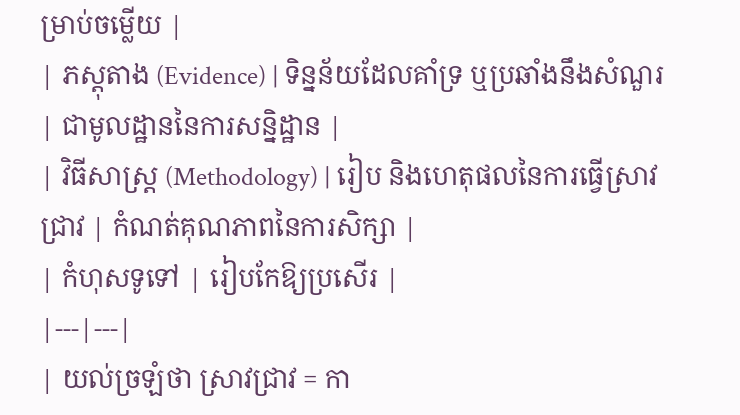ម្រាប់ចម្លើយ |
| ភស្តុតាង (Evidence) | ទិន្នន័យដែលគាំទ្រ ឬប្រឆាំងនឹងសំណួរ | ជាមូលដ្ឋាននៃការសន្និដ្ឋាន |
| វិធីសាស្ត្រ (Methodology) | រៀប និងហេតុផលនៃការធ្វើស្រាវជ្រាវ | កំណត់គុណភាពនៃការសិក្សា |
| កំហុសទូទៅ | រៀបកែឱ្យប្រសើរ |
|---|---|
| យល់ច្រឡំថា ស្រាវជ្រាវ = កា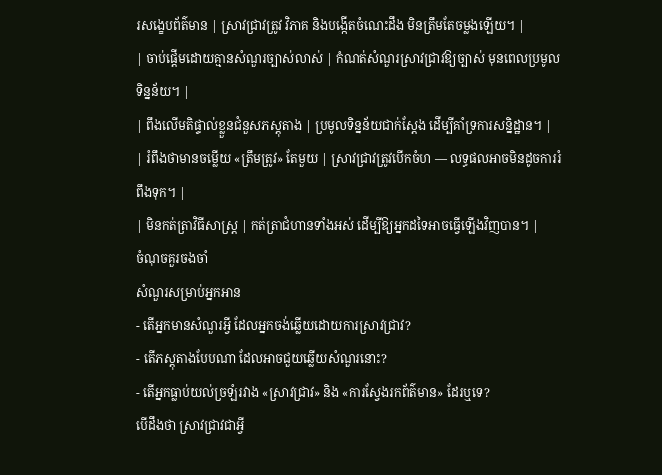រសង្ខេបព័ត៌មាន | ស្រាវជ្រាវត្រូវ វិភាគ និងបង្កើតចំណេះដឹង មិនត្រឹមតែចម្លងឡើយ។ |
| ចាប់ផ្តើមដោយគ្មានសំណួរច្បាស់លាស់ | កំណត់សំណួរស្រាវជ្រាវឱ្យច្បាស់ មុនពេលប្រមូលទិន្នន័យ។ |
| ពឹងលើមតិផ្ទាល់ខ្លួនជំនួសភស្តុតាង | ប្រមូលទិន្នន័យជាក់ស្តែង ដើម្បីគាំទ្រការសន្និដ្ឋាន។ |
| រំពឹងថាមានចម្លើយ «ត្រឹមត្រូវ» តែមួយ | ស្រាវជ្រាវត្រូវបើកចំហ — លទ្ធផលអាចមិនដូចការរំពឹងទុក។ |
| មិនកត់ត្រាវិធីសាស្ត្រ | កត់ត្រាជំហានទាំងអស់ ដើម្បីឱ្យអ្នកដទៃអាចធ្វើឡើងវិញបាន។ |
ចំណុចគួរចងចាំ
សំណួរសម្រាប់អ្នកអាន
- តើអ្នកមានសំណួរអ្វី ដែលអ្នកចង់ឆ្លើយដោយការស្រាវជ្រាវ?
- តើភស្តុតាងបែបណា ដែលអាចជួយឆ្លើយសំណួរនោះ?
- តើអ្នកធ្លាប់យល់ច្រឡំរវាង «ស្រាវជ្រាវ» និង «ការស្វែងរកព័ត៌មាន» ដែរឬទេ?
បើដឹងថា ស្រាវជ្រាវជាអ្វី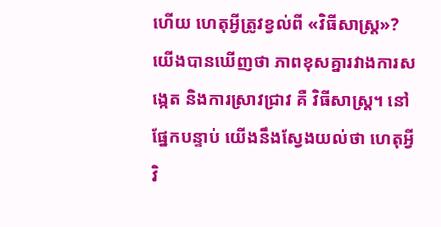ហើយ ហេតុអ្វីត្រូវខ្វល់ពី «វិធីសាស្ត្រ»?
យើងបានឃើញថា ភាពខុសគ្នារវាងការសង្កេត និងការស្រាវជ្រាវ គឺ វិធីសាស្ត្រ។ នៅផ្នែកបន្ទាប់ យើងនឹងស្វែងយល់ថា ហេតុអ្វីវិ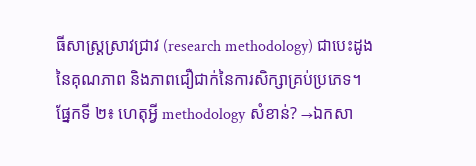ធីសាស្ត្រស្រាវជ្រាវ (research methodology) ជាបេះដូងនៃគុណភាព និងភាពជឿជាក់នៃការសិក្សាគ្រប់ប្រភេទ។
ផ្នែកទី ២៖ ហេតុអ្វី methodology សំខាន់? →ឯកសា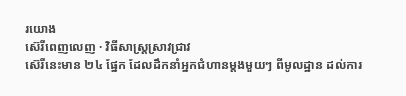រយោង
ស៊េរីពេញលេញ · វិធីសាស្ត្រស្រាវជ្រាវ
ស៊េរីនេះមាន ២៤ ផ្នែក ដែលដឹកនាំអ្នកជំហានម្តងមួយៗ ពីមូលដ្ឋាន ដល់ការ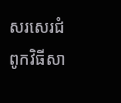សរសេរជំពូកវិធីសា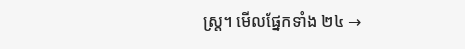ស្ត្រ។ មើលផ្នែកទាំង ២៤ →